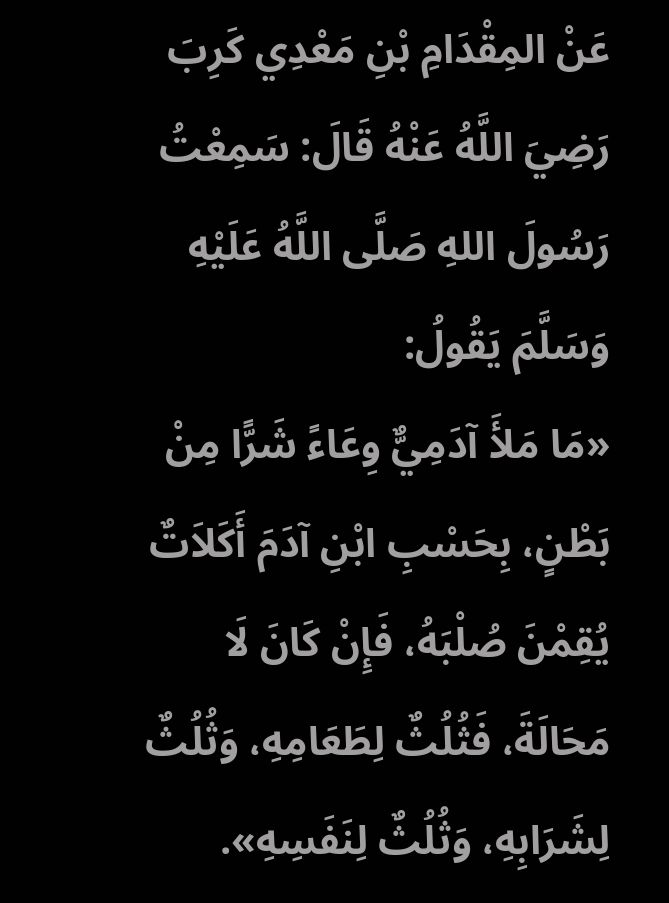عَنْ المِقْدَامِ بْنِ مَعْدِي كَرِبَ رَضِيَ اللَّهُ عَنْهُ قَالَ: سَمِعْتُ رَسُولَ اللهِ صَلَّى اللَّهُ عَلَيْهِ وَسَلَّمَ يَقُولُ:
«مَا مَلأَ آدَمِيٌّ وِعَاءً شَرًّا مِنْ بَطْنٍ، بِحَسْبِ ابْنِ آدَمَ أَكَلاَتٌ يُقِمْنَ صُلْبَهُ، فَإِنْ كَانَ لَا مَحَالَةَ، فَثُلُثٌ لِطَعَامِهِ، وَثُلُثٌ لِشَرَابِهِ، وَثُلُثٌ لِنَفَسِهِ».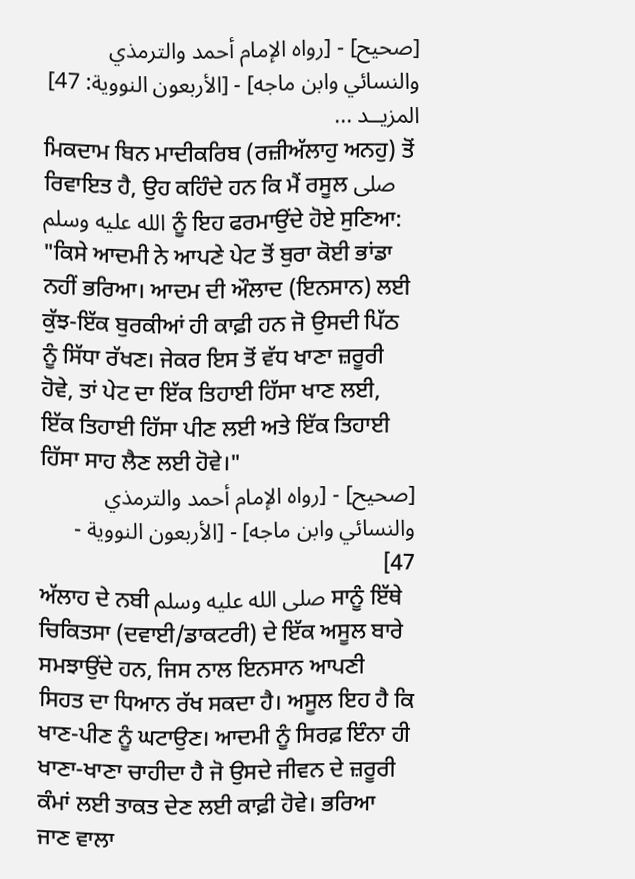[صحيح] - [رواه الإمام أحمد والترمذي والنسائي وابن ماجه] - [الأربعون النووية: 47]
المزيــد ...
ਮਿਕਦਾਮ ਬਿਨ ਮਾਦੀਕਰਿਬ (ਰਜ਼ੀਅੱਲਾਹੁ ਅਨਹੁ) ਤੋਂ ਰਿਵਾਇਤ ਹੈ, ਉਹ ਕਹਿੰਦੇ ਹਨ ਕਿ ਮੈਂ ਰਸੂਲ صلى الله عليه وسلم ਨੂੰ ਇਹ ਫਰਮਾਉਂਦੇ ਹੋਏ ਸੁਣਿਆ:
"ਕਿਸੇ ਆਦਮੀ ਨੇ ਆਪਣੇ ਪੇਟ ਤੋਂ ਬੁਰਾ ਕੋਈ ਭਾਂਡਾ ਨਹੀਂ ਭਰਿਆ। ਆਦਮ ਦੀ ਔਲਾਦ (ਇਨਸਾਨ) ਲਈ ਕੁੱਝ-ਇੱਕ ਬੁਰਕੀਆਂ ਹੀ ਕਾਫ਼ੀ ਹਨ ਜੋ ਉਸਦੀ ਪਿੱਠ ਨੂੰ ਸਿੱਧਾ ਰੱਖਣ। ਜੇਕਰ ਇਸ ਤੋਂ ਵੱਧ ਖਾਣਾ ਜ਼ਰੂਰੀ ਹੋਵੇ, ਤਾਂ ਪੇਟ ਦਾ ਇੱਕ ਤਿਹਾਈ ਹਿੱਸਾ ਖਾਣ ਲਈ, ਇੱਕ ਤਿਹਾਈ ਹਿੱਸਾ ਪੀਣ ਲਈ ਅਤੇ ਇੱਕ ਤਿਹਾਈ ਹਿੱਸਾ ਸਾਹ ਲੈਣ ਲਈ ਹੋਵੇ।"
[صحيح] - [رواه الإمام أحمد والترمذي والنسائي وابن ماجه] - [الأربعون النووية - 47]
ਅੱਲਾਹ ਦੇ ਨਬੀ صلى الله عليه وسلم ਸਾਨੂੰ ਇੱਥੇ ਚਿਕਿਤਸਾ (ਦਵਾਈ/ਡਾਕਟਰੀ) ਦੇ ਇੱਕ ਅਸੂਲ ਬਾਰੇ ਸਮਝਾਉਂਦੇ ਹਨ, ਜਿਸ ਨਾਲ ਇਨਸਾਨ ਆਪਣੀ ਸਿਹਤ ਦਾ ਧਿਆਨ ਰੱਖ ਸਕਦਾ ਹੈ। ਅਸੂਲ ਇਹ ਹੈ ਕਿ ਖਾਣ-ਪੀਣ ਨੂੰ ਘਟਾਉਣ। ਆਦਮੀ ਨੂੰ ਸਿਰਫ਼ ਇੰਨਾ ਹੀ ਖਾਣਾ-ਖਾਣਾ ਚਾਹੀਦਾ ਹੈ ਜੋ ਉਸਦੇ ਜੀਵਨ ਦੇ ਜ਼ਰੂਰੀ ਕੰਮਾਂ ਲਈ ਤਾਕਤ ਦੇਣ ਲਈ ਕਾਫ਼ੀ ਹੋਵੇ। ਭਰਿਆ ਜਾਣ ਵਾਲਾ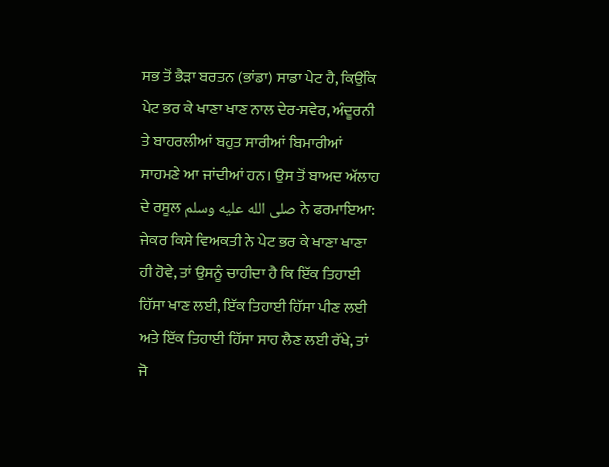ਸਭ ਤੋਂ ਭੈੜਾ ਬਰਤਨ (ਭਾਂਡਾ) ਸਾਡਾ ਪੇਟ ਹੈ, ਕਿਉਂਕਿ ਪੇਟ ਭਰ ਕੇ ਖਾਣਾ ਖਾਣ ਨਾਲ ਦੇਰ-ਸਵੇਰ, ਅੰਦੂਰਨੀ ਤੇ ਬਾਹਰਲੀਆਂ ਬਹੁਤ ਸਾਰੀਆਂ ਬਿਮਾਰੀਆਂ ਸਾਹਮਣੇ ਆ ਜਾਂਦੀਆਂ ਹਨ। ਉਸ ਤੋਂ ਬਾਅਦ ਅੱਲਾਹ ਦੇ ਰਸੂਲ صلى الله عليه وسلم ਨੇ ਫਰਮਾਇਆ: ਜੇਕਰ ਕਿਸੇ ਵਿਅਕਤੀ ਨੇ ਪੇਟ ਭਰ ਕੇ ਖਾਣਾ ਖਾਣਾ ਹੀ ਹੋਵੇ, ਤਾਂ ਉਸਨੂੰ ਚਾਹੀਦਾ ਹੈ ਕਿ ਇੱਕ ਤਿਹਾਈ ਹਿੱਸਾ ਖਾਣ ਲਈ, ਇੱਕ ਤਿਹਾਈ ਹਿੱਸਾ ਪੀਣ ਲਈ ਅਤੇ ਇੱਕ ਤਿਹਾਈ ਹਿੱਸਾ ਸਾਹ ਲੈਣ ਲਈ ਰੱਖੇ, ਤਾਂ ਜੋ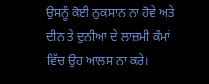ਉਸਨੂੰ ਕੋਈ ਨੁਕਸਾਨ ਨਾ ਹੋਵੇ ਅਤੇ ਦੀਨ ਤੇ ਦੁਨੀਆ ਦੇ ਲਾਜ਼ਮੀ ਕੰਮਾਂ ਵਿੱਚ ਉਹ ਆਲਸ ਨਾ ਕਰੇ।